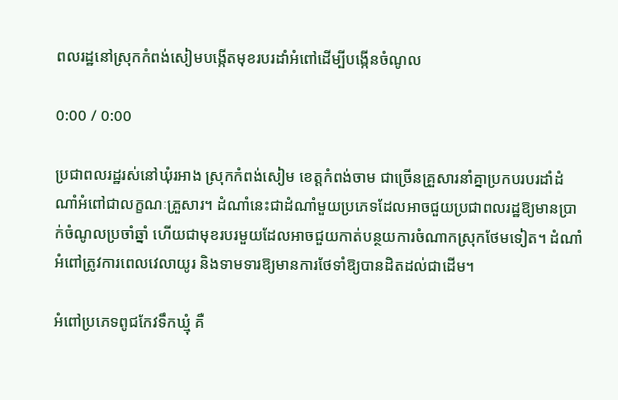ពលរដ្ឋនៅស្រុកកំពង់សៀមបង្កើតមុខរបរដាំអំពៅដើម្បីបង្កើនចំណូល

0:00 / 0:00

ប្រជាពលរដ្ឋរស់នៅឃុំរអាង ស្រុកកំពង់សៀម ខេត្តកំពង់ចាម ជាច្រើនគ្រួសារនាំគ្នាប្រកបរបរដាំដំណាំអំពៅជាលក្ខណៈគ្រួសារ។ ដំណាំនេះជាដំណាំមួយប្រភេទដែលអាចជួយប្រជាពលរដ្ឋឱ្យមានប្រាក់ចំណូលប្រចាំឆ្នាំ ហើយជាមុខរបរមួយដែលអាចជួយកាត់បន្ថយការចំណាកស្រុកថែមទៀត។ ដំណាំអំពៅត្រូវការពេលវេលាយូរ និងទាមទារឱ្យមានការថែទាំឱ្យបានដិតដល់ជាដើម។

អំពៅប្រភេទពូជកែវទឹកឃ្មុំ គឺ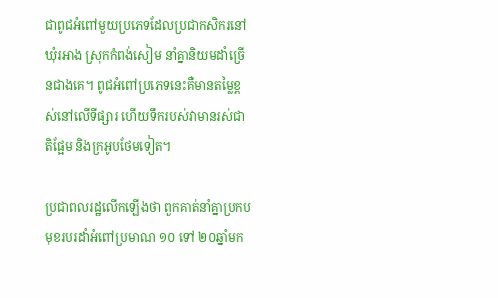ជាពូជអំពៅមួយប្រភេទដែលប្រជាកសិករនៅឃុំរអាង ស្រុកកំពង់សៀម នាំគ្នានិយមដាំច្រើនជាងគេ។ ពូជអំពៅប្រភេទនេះគឺមានតម្លៃខ្ពស់នៅលើទីផ្សារ ហើយទឹករបស់វាមានរស់ជាតិផ្អែម និងក្រអូបថែមទៀត។

ប្រជាពលរដ្ឋលើកឡើងថា ពួកគាត់នាំគ្នាប្រកបមុខរបរដាំអំពៅប្រមាណ ១០ ទៅ ២០ឆ្នាំមក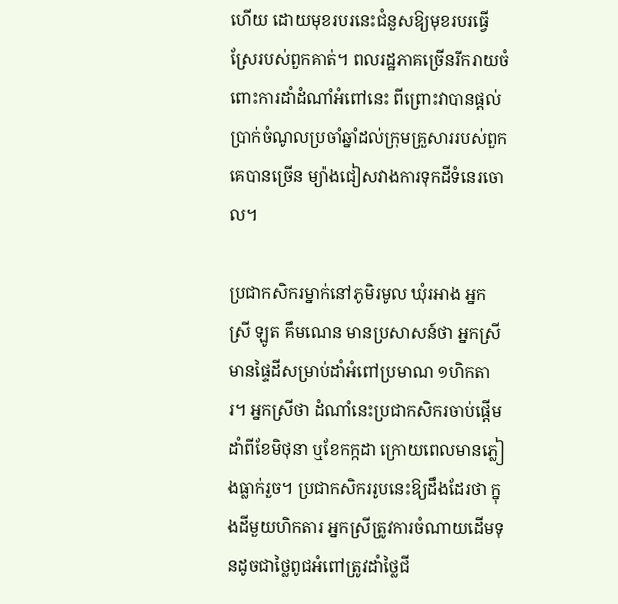ហើយ ដោយមុខរបរនេះជំនួសឱ្យមុខរបរធ្វើស្រែរបស់ពួកគាត់។ ពលរដ្ឋភាគច្រើនរីករាយចំពោះការដាំដំណាំអំពៅនេះ ពីព្រោះវាបានផ្ដល់ប្រាក់ចំណូលប្រចាំឆ្នាំដល់ក្រុមគ្រួសាររបស់ពួកគេបានច្រើន ម្យ៉ាងជៀសវាងការទុកដីទំនេរចោល។

ប្រជាកសិករម្នាក់នៅភូមិរមូល ឃុំរអាង អ្នកស្រី ឡូត គឹមណេន មានប្រសាសន៍ថា អ្នកស្រីមានផ្ទៃដីសម្រាប់ដាំអំពៅប្រមាណ ១ហិកតារ។ អ្នកស្រីថា ដំណាំនេះប្រជាកសិករចាប់ផ្ដើមដាំពីខែមិថុនា ឬខែកក្កដា ក្រោយពេលមានភ្លៀងធ្លាក់រួច។ ប្រជាកសិកររូបនេះឱ្យដឹងដែរថា ក្នុងដីមួយហិកតារ អ្នកស្រីត្រូវការចំណាយដើមទុនដូចជាថ្លៃពូជអំពៅត្រូវដាំថ្លៃជី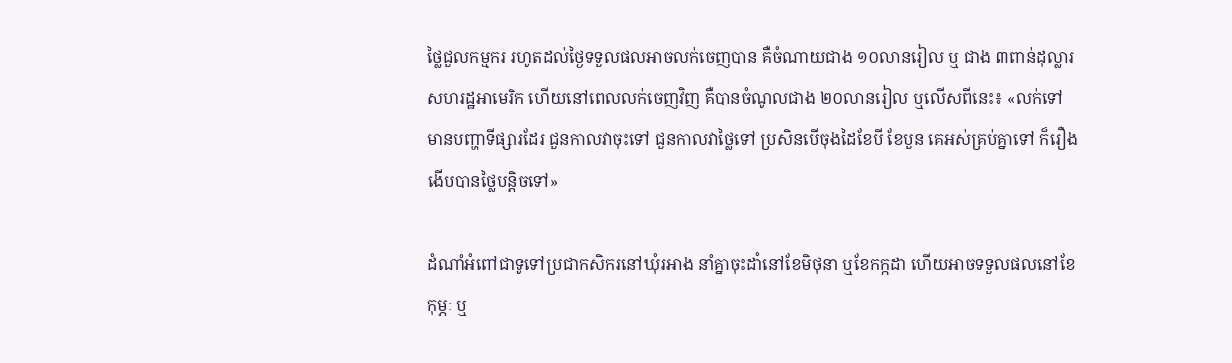ថ្លៃជួលកម្មករ រហូតដល់ថ្ងៃទទួលផលអាចលក់ចេញបាន គឺចំណាយជាង ១០លានរៀល ឬ ជាង ៣ពាន់ដុល្លារសហរដ្ឋអាមេរិក ហើយនៅពេលលក់ចេញវិញ គឺបានចំណូលជាង ២០លានរៀល ឬលើសពីនេះ៖ «លក់ទៅមានបញ្ហាទីផ្សារដែរ ជួនកាលវាចុះទៅ ជួនកាលវាថ្លៃទៅ ប្រសិនបើចុងដៃខែបី ខែបួន គេអស់គ្រប់គ្នាទៅ ក៏រឿងងើបបានថ្លៃបន្តិចទៅ»

ដំណាំអំពៅជាទូទៅប្រជាកសិករនៅឃុំរអាង នាំគ្នាចុះដាំនៅខែមិថុនា ឬខែកក្កដា ហើយអាចទទួលផលនៅខែកុម្ភៈ ឬ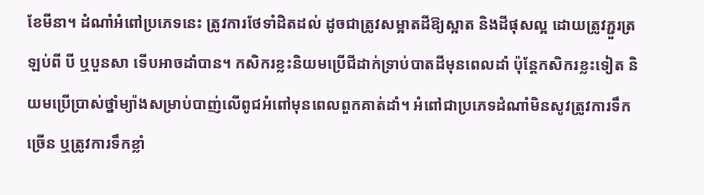ខែមីនា។ ដំណាំអំពៅប្រភេទនេះ ត្រូវការថែទាំដិតដល់ ដូចជាត្រូវសម្អាតដីឱ្យស្អាត និងដីផុសល្អ ដោយត្រូវភ្ជួរត្រឡប់ពី បី ឬបួនសា ទើបអាចដាំបាន។ កសិករខ្លះនិយមប្រើជីដាក់ទ្រាប់បាតដីមុនពេលដាំ ប៉ុន្តែកសិករខ្លះទៀត និយមប្រើប្រាស់ថ្នាំម្យ៉ាងសម្រាប់បាញ់លើពូជអំពៅមុនពេលពួកគាត់ដាំ។ អំពៅជាប្រភេទដំណាំមិនសូវត្រូវការទឹកច្រើន ឬត្រូវការទឹកខ្លាំ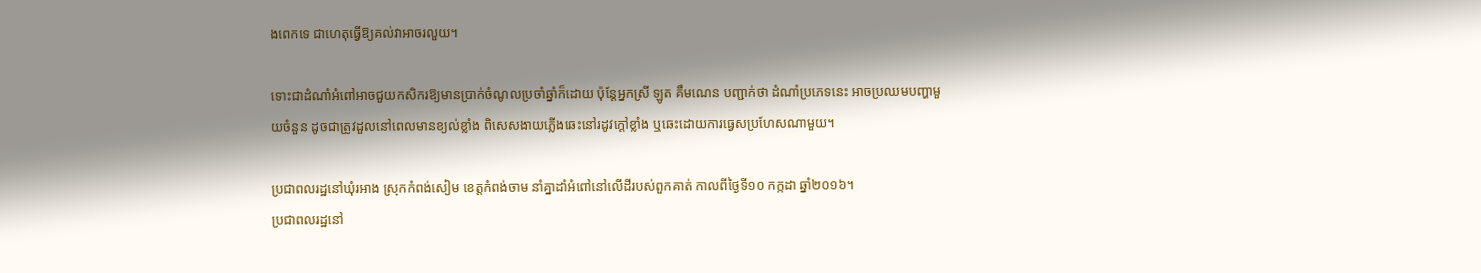ងពេកទេ ជាហេតុធ្វើឱ្យគល់វាអាចរលួយ។

ទោះជាដំណាំអំពៅអាចជួយកសិករឱ្យមានប្រាក់ចំណូលប្រចាំឆ្នាំក៏ដោយ ប៉ុន្តែអ្នកស្រី ឡូត គឹមណេន បញ្ជាក់ថា ដំណាំប្រភេទនេះ អាចប្រឈមបញ្ហាមួយចំនួន ដូចជាត្រូវដួលនៅពេលមានខ្យល់ខ្លាំង ពិសេសងាយភ្លើងឆេះនៅរដូវក្ដៅខ្លាំង ឬឆេះដោយការធ្វេសប្រហែសណាមួយ។

ប្រជាពលរដ្ឋនៅឃុំរអាង ស្រុកកំពង់សៀម ខេត្តកំពង់ចាម នាំគ្នាដាំអំពៅនៅលើដីរបស់ពួកគាត់ កាលពីថ្ងៃទី១០ កក្កដា ឆ្នាំ២០១៦។
ប្រជាពលរដ្ឋនៅ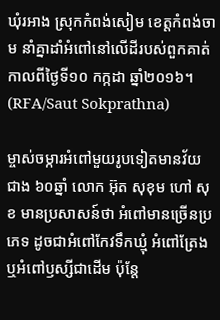ឃុំរអាង ស្រុកកំពង់សៀម ខេត្តកំពង់ចាម នាំគ្នាដាំអំពៅនៅលើដីរបស់ពួកគាត់ កាលពីថ្ងៃទី១០ កក្កដា ឆ្នាំ២០១៦។ (RFA/Saut Sokprathna)

ម្ចាស់ចម្ការអំពៅមួយរូបទៀតមានវ័យជាង ៦០ឆ្នាំ លោក អ៊ុត សុខុម ហៅ សុខ មានប្រសាសន៍ថា អំពៅមានច្រើនប្រភេទ ដូចជាអំពៅកែវទឹកឃ្មុំ អំពៅត្រែង ឬអំពៅឫស្សីជាដើម ប៉ុន្តែ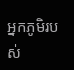អ្នកភូមិរបស់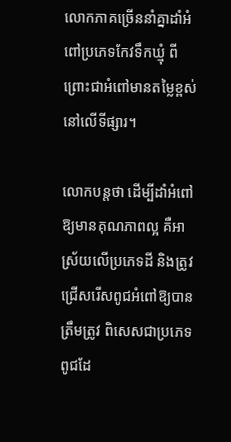លោកភាគច្រើននាំគ្នាដាំអំពៅប្រភេទកែវទឹកឃ្មុំ ពីព្រោះជាអំពៅមានតម្លៃខ្ពស់នៅលើទីផ្សារ។

លោកបន្តថា ដើម្បីដាំអំពៅឱ្យមានគុណភាពល្អ គឺអាស្រ័យលើប្រភេទដី និងត្រូវជ្រើសរើសពូជអំពៅឱ្យបានត្រឹមត្រូវ ពិសេសជាប្រភេទពូជដែ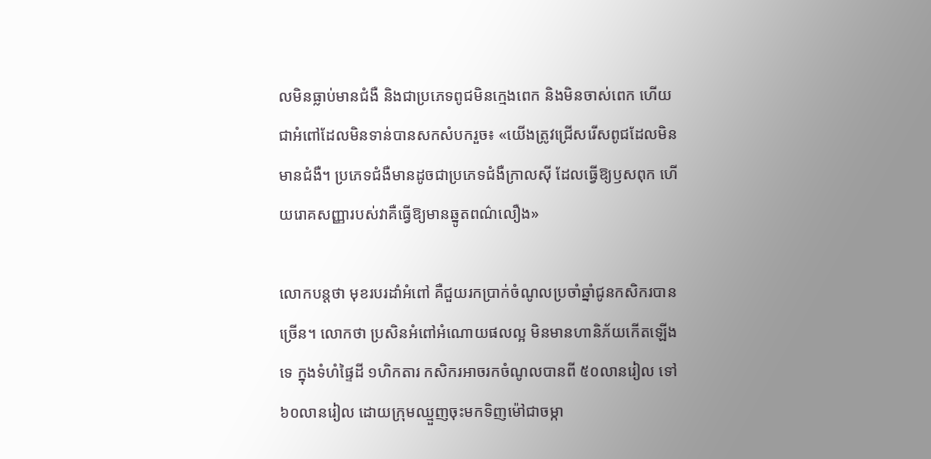លមិនធ្លាប់មានជំងឺ និងជាប្រភេទពូជមិនក្មេងពេក និងមិនចាស់ពេក ហើយជាអំពៅដែលមិនទាន់បានសកសំបករួច៖ «យើងត្រូវជ្រើសរើសពូជដែលមិនមានជំងឺ។ ប្រភេទជំងឺមានដូចជាប្រភេទជំងឺក្រាលស៊ី ដែលធ្វើឱ្យឫសពុក ហើយរោគសញ្ញារបស់វាគឺធ្វើឱ្យមានឆ្នូតពណ៌លឿង»

លោកបន្តថា មុខរបរដាំអំពៅ គឺជួយរកប្រាក់ចំណូលប្រចាំឆ្នាំជូនកសិករបានច្រើន។ លោកថា ប្រសិនអំពៅអំណោយផលល្អ មិនមានហានិភ័យកើតឡើងទេ ក្នុងទំហំផ្ទៃដី ១ហិកតារ កសិករអាចរកចំណូលបានពី ៥០លានរៀល ទៅ ៦០លានរៀល ដោយក្រុមឈ្មួញចុះមកទិញម៉ៅជាចម្កា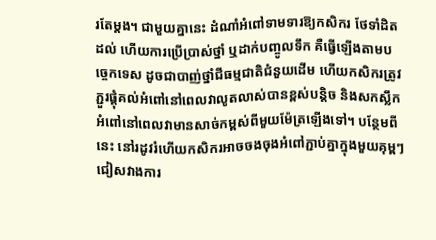រតែម្ដង។ ជាមួយគ្នានេះ ដំណាំអំពៅទាមទារឱ្យកសិករ ថែទាំដិតដល់ ហើយការប្រើប្រាស់ថ្នាំ ឬដាក់បញ្ចូលទឹក គឺធ្វើឡើងតាមបច្ចេកទេស ដូចជាបាញ់ថ្នាំជីធម្មជាតិជំនួយដើម ហើយកសិករត្រូវភ្ជួរផ្គុំគល់អំពៅនៅពេលវាលូតលាស់បានខ្ពស់បន្តិច និងសកស្លឹកអំពៅនៅពេលវាមានសាច់កម្ពស់ពីមួយម៉ែត្រឡើងទៅ។ បន្ថែមពីនេះ នៅរដូវរំហើយកសិករអាចចងចុងអំពៅភ្ជាប់គ្នាក្នុងមួយគុម្ពៗ ជៀសវាងការ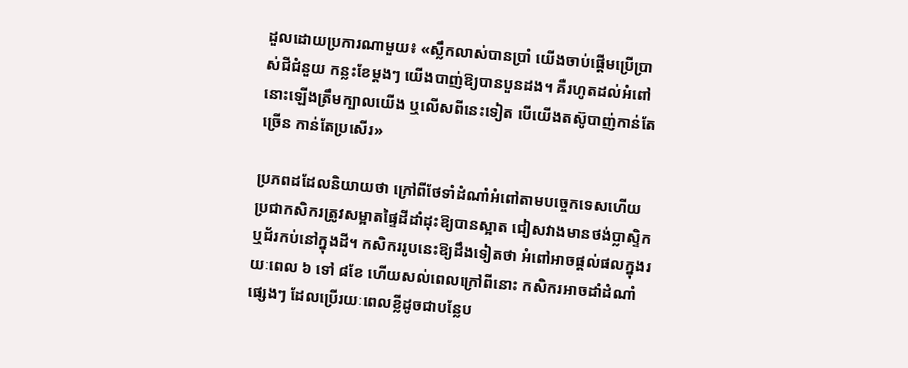ដួលដោយប្រការណាមួយ៖ «ស្លឹកលាស់បានប្រាំ យើងចាប់ផ្ដើមប្រើប្រាស់ជីជំនួយ កន្លះខែម្តងៗ យើងបាញ់ឱ្យបានបួនដង។ គឺរហូតដល់អំពៅនោះឡើងត្រឹមក្បាលយើង ឬលើសពីនេះទៀត បើយើងតស៊ូបាញ់កាន់តែច្រើន កាន់តែប្រសើរ»

ប្រភពដដែលនិយាយថា ក្រៅពីថែទាំដំណាំអំពៅតាមបច្ចេកទេសហើយ ប្រជាកសិករត្រូវសម្អាតផ្ទៃដីដាំដុះឱ្យបានស្អាត ជៀសវាងមានថង់ប្លាស្ទិក ឬជ័រកប់នៅក្នុងដី។ កសិកររូបនេះឱ្យដឹងទៀតថា អំពៅអាចផ្ដល់ផលក្នុងរយៈពេល ៦ ទៅ ៨ខែ ហើយសល់ពេលក្រៅពីនោះ កសិករអាចដាំដំណាំផ្សេងៗ ដែលប្រើរយៈពេលខ្លីដូចជាបន្លែប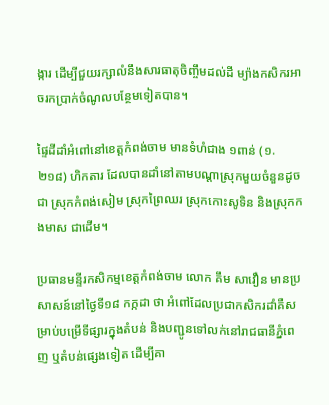ង្ការ ដើម្បីជួយរក្សាលំនឹងសារធាតុចិញ្ចឹមដល់ដី ម្យ៉ាងកសិករអាចរកប្រាក់ចំណូលបន្ថែមទៀតបាន។

ផ្ទៃដីដាំអំពៅនៅខេត្តកំពង់ចាម មានទំហំជាង ១ពាន់ (១.២១៨) ហិកតារ ដែលបានដាំនៅតាមបណ្ដាស្រុកមួយចំនួនដូចជា ស្រុកកំពង់សៀម ស្រុកព្រៃឈរ ស្រុកកោះសូទិន និងស្រុកកងមាស ជាដើម។

ប្រធានមន្ទីរកសិកម្មខេត្តកំពង់ចាម លោក គឹម សាវឿន មានប្រសាសន៍នៅថ្ងៃទី១៨ កក្កដា ថា អំពៅដែលប្រជាកសិករដាំគឺសម្រាប់បម្រើទីផ្សារក្នុងតំបន់ និងបញ្ជូនទៅលក់នៅរាជធានីភ្នំពេញ ឬតំបន់ផ្សេងទៀត ដើម្បីគា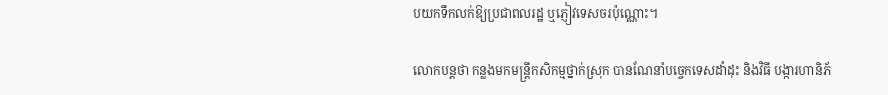បយកទឹកលក់ឱ្យប្រជាពលរដ្ឋ ឬភ្ញៀវទេសចរប៉ុណ្ណោះ។

លោកបន្តថា កន្លងមកមន្ត្រីកសិកម្មថ្នាក់ស្រុក បានណែនាំបច្ចេកទេសដាំដុះ និងវិធី បង្ការហានិភ័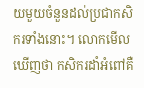យមួយចំនួនដល់ប្រជាកសិករទាំងនោះ។ លោកមើលឃើញថា កសិករដាំអំពៅគឺ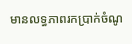មានលទ្ធភាពរកប្រាក់ចំណូ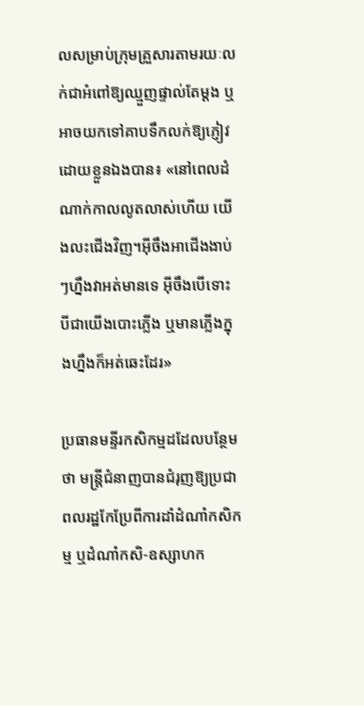លសម្រាប់ក្រុមគ្រួសារតាមរយៈលក់ជាអំពៅឱ្យឈ្មួញផ្ទាល់តែម្ដង ឬអាចយកទៅគាបទឹកលក់ឱ្យភ្ញៀវដោយខ្លួនឯងបាន៖ «នៅពេលដំណាក់កាលលូតលាស់ហើយ យើងលះជើងវិញ។អ៊ីចឹងអាជើងងាប់ៗហ្នឹងវាអត់មានទេ អ៊ីចឹងបើទោះបីជាយើងបោះភ្លើង ឬមានភ្លើងក្នុងហ្នឹងក៏អត់ឆេះដែរ»

ប្រធានមន្ទីរកសិកម្មដដែលបន្ថែមថា មន្ត្រីជំនាញបានជំរុញឱ្យប្រជាពលរដ្ឋកែប្រែពីការដាំដំណាំកសិកម្ម ឬដំណាំកសិ-ឧស្សាហក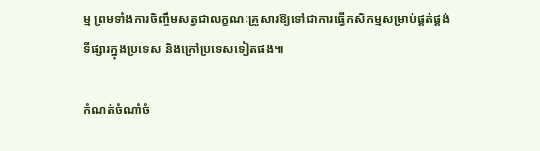ម្ម ព្រមទាំងការចិញ្ចឹមសត្វជាលក្ខណៈគ្រួសារឱ្យទៅជាការធ្វើកសិកម្មសម្រាប់ផ្គត់ផ្គង់ទីផ្សារក្នុងប្រទេស និងក្រៅប្រទេសទៀតផង៕

កំណត់ចំណាំចំ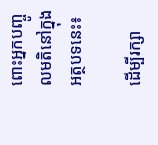ពោះអ្នកបញ្ចូលមតិនៅក្នុងអត្ថបទនេះ៖

ដើម្បីរក្សា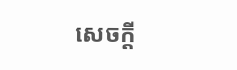សេចក្ដី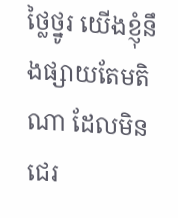ថ្លៃថ្នូរ យើងខ្ញុំនឹងផ្សាយតែមតិណា ដែលមិនជេរ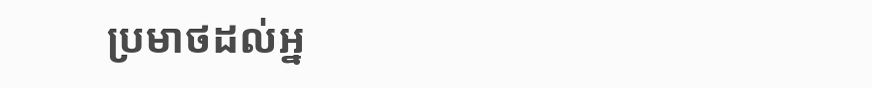ប្រមាថដល់អ្ន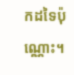កដទៃប៉ុណ្ណោះ។